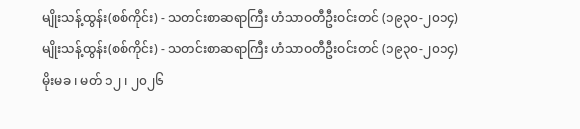မျိုးသန့်ထွန်း(စစ်ကိုင်း) - သတင်းစာဆရာကြီး ဟံသာဝတီဦးဝင်းတင် (၁၉၃၀-၂၀၁၄)
မျိုးသန့်ထွန်း(စစ်ကိုင်း) - သတင်းစာဆရာကြီး ဟံသာဝတီဦးဝင်းတင် (၁၉၃၀-၂၀၁၄)
မိုးမခ ၊ မတ် ၁၂ ၊ ၂၀၂၆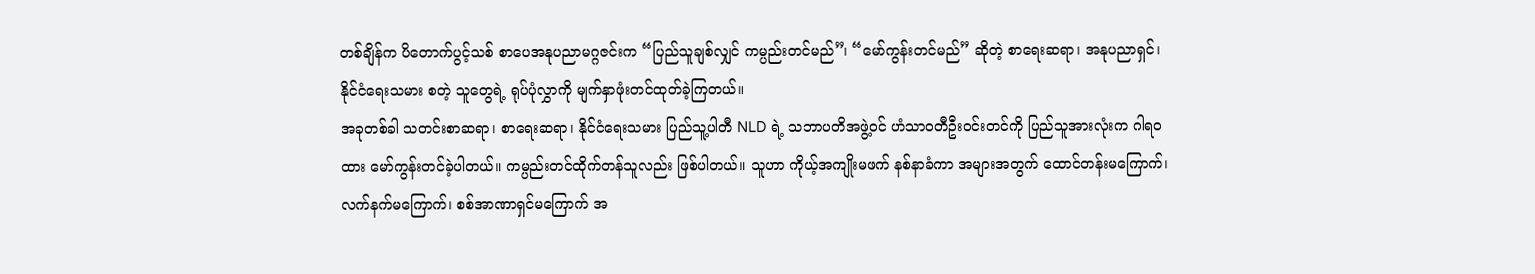တစ်ချိန်က ပိတောက်ပွင့်သစ် စာပေအနုပညာမဂ္ဂဇင်းက “ပြည်သူချစ်လျှင် ကမ္ပည်းတင်မည်”၊ “မော်ကွန်းတင်မည်” ဆိုတဲ့ စာရေးဆရာ၊ အနုပညာရှင်၊ နိုင်ငံရေးသမား စတဲ့ သူတွေရဲ့ ရုပ်ပုံလွှာကို မျက်နှာဖုံးတင်ထုတ်ခဲ့ကြတယ်။
အခုတစ်ခါ သတင်းစာဆရာ၊ စာရေးဆရာ၊ နိုင်ငံရေးသမား ပြည်သူ့ပါတီ NLD ရဲ့ သဘာပတိအဖွဲ့ဝင် ဟံသာဝတီဦးဝင်းတင်ကို ပြည်သူအားလုံးက ဂါရဝထား မော်ကွန်းတင်ခဲ့ပါတယ်။ ကမ္ပည်းတင်ထိုက်တန်သူလည်း ဖြစ်ပါတယ်။ သူဟာ ကိုယ့်အကျိုးမဖက် နစ်နာခံကာ အများအတွက် ထောင်တန်းမကြောက်၊ လက်နက်မကြောက်၊ စစ်အာဏာရှင်မကြောက် အ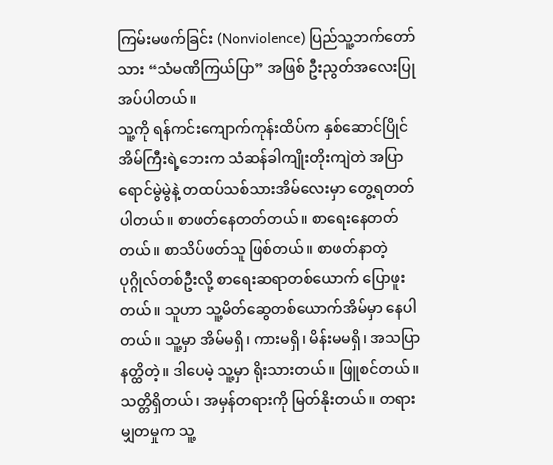ကြမ်းမဖက်ခြင်း (Nonviolence) ပြည်သူ့ဘက်တော်သား “သံမဏိကြယ်ပြာ” အဖြစ် ဦးညွတ်အလေးပြုအပ်ပါတယ်။
သူ့ကို ရန်ကင်းကျောက်ကုန်းထိပ်က နှစ်ဆောင်ပြိုင်အိမ်ကြီးရဲ့ဘေးက သံဆန်ခါကျိုးတိုးကျဲတဲ အပြာရောင်မွဲမွဲနဲ့ တထပ်သစ်သားအိမ်လေးမှာ တွေ့ရတတ်ပါတယ်။ စာဖတ်နေတတ်တယ်။ စာရေးနေတတ်တယ်။ စာသိပ်ဖတ်သူ ဖြစ်တယ်။ စာဖတ်နာတဲ့ ပုဂ္ဂိုလ်တစ်ဦးလို့ စာရေးဆရာတစ်ယောက် ပြောဖူးတယ်။ သူဟာ သူ့မိတ်ဆွေတစ်ယောက်အိမ်မှာ နေပါတယ်။ သူ့မှာ အိမ်မရှိ၊ ကားမရှိ၊ မိန်းမမရှိ၊ အသပြာနတ္ထိတဲ့။ ဒါပေမဲ့ သူ့မှာ ရိုးသားတယ်။ ဖြူစင်တယ်။ သတ္တိရှိတယ်၊ အမှန်တရားကို မြတ်နိုးတယ်။ တရားမျှတမှုက သူ့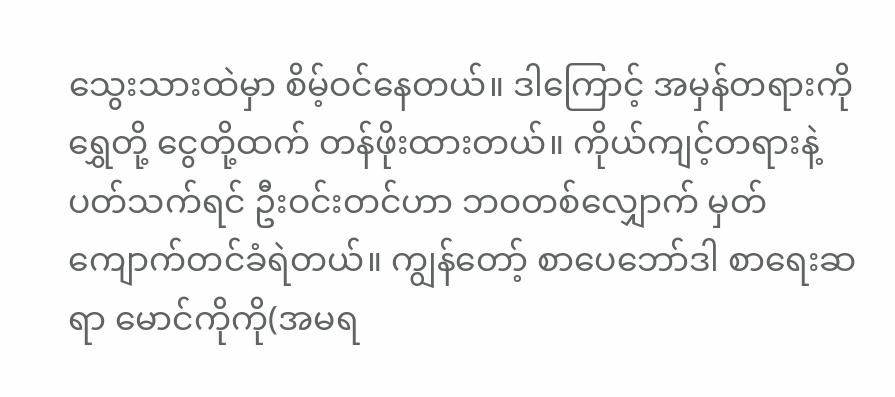သွေးသားထဲမှာ စိမ့်ဝင်နေတယ်။ ဒါကြောင့် အမှန်တရားကို ရွှေတို့ ငွေတို့ထက် တန်ဖိုးထားတယ်။ ကိုယ်ကျင့်တရားနဲ့ပတ်သက်ရင် ဦးဝင်းတင်ဟာ ဘဝတစ်လျှောက် မှတ်ကျောက်တင်ခံရဲတယ်။ ကျွန်တော့် စာပေဘော်ဒါ စာရေးဆရာ မောင်ကိုကို(အမရ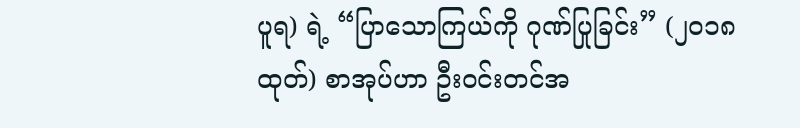ပူရ) ရဲ့ “ပြာသောကြယ်ကို ဂုဏ်ပြုခြင်း” (၂၀၁၈ ထုတ်) စာအုပ်ဟာ ဦးဝင်းတင်အ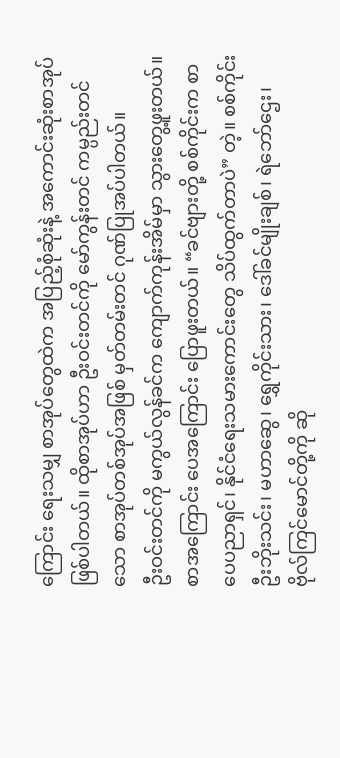ကြောင်း ရေးသမျှ စာအုပ်တွေထဲက အပြည့်စုံဆုံးနဲ့ အကောင်းဆုံးစာအုပ် ဖြစ်ပါတယ်။ ထိုစာအုပ်ဟာ ဦးဝင်းတင်ကို မော်ကွန်းတင် ကမ္ပည်းတင်သော စာအုပ်တစ်အုပ်အဖြစ် မှတ်တမ်းတင် ဂုဏ်ပြုအပ်ပါတယ်။
ဦးဝင်းတင်ကို မကွယ်လွန်ခင်က ကျောက်ကုန်းအိမ်မှာ သွားတွေ့ဖူးတယ်။ စာအကြောင်း ပေအကြောင်း ပြောဖူးတယ်။ “ခင်ဗျားတို့ စစ်ကိုင်းက စာပေပညာရှင်၊ နိုင်ငံရေးသမားကောင်းတွေ သိပ်ထွက်တာပဲ” တဲ့။ စစ်ကိုင်းဦးဘိုးသင်း၊ မဟာဆွေ၊ ရွှေကိုင်းသား၊ ဒေါ်ခင်မျိုးချစ်၊ ရဲဘော်ဌေး၊ ဗိုလ်ကြင်မောင်တို့ကို ဆို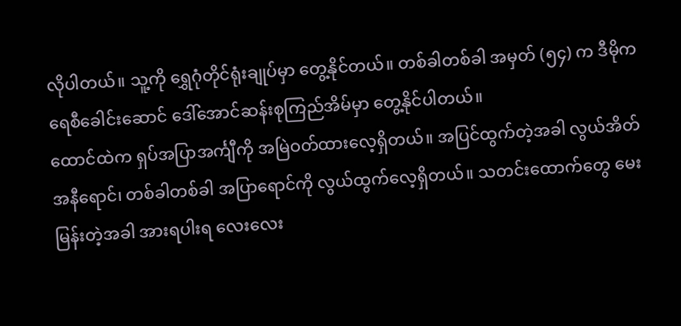လိုပါတယ်။ သူ့ကို ရွှေဂုံတိုင်ရုံးချုပ်မှာ တွေ့နိုင်တယ်။ တစ်ခါတစ်ခါ အမှတ် (၅၄) က ဒီမိုကရေစီခေါင်းဆောင် ဒေါ်အောင်ဆန်းစုကြည်အိမ်မှာ တွေ့နိုင်ပါတယ်။
ထောင်ထဲက ရှပ်အပြာအင်္ကျီကို အမြဲဝတ်ထားလေ့ရှိတယ်။ အပြင်ထွက်တဲ့အခါ လွယ်အိတ်အနီရောင်၊ တစ်ခါတစ်ခါ အပြာရောင်ကို လွယ်ထွက်လေ့ရှိတယ်။ သတင်းထောက်တွေ မေးမြန်းတဲ့အခါ အားရပါးရ လေးလေး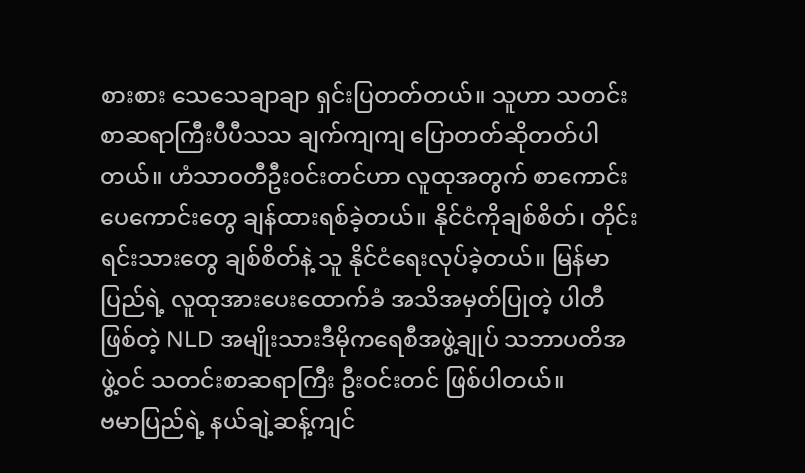စားစား သေသေချာချာ ရှင်းပြတတ်တယ်။ သူဟာ သတင်းစာဆရာကြီးပီပီသသ ချက်ကျကျ ပြောတတ်ဆိုတတ်ပါတယ်။ ဟံသာဝတီဦးဝင်းတင်ဟာ လူထုအတွက် စာကောင်းပေကောင်းတွေ ချန်ထားရစ်ခဲ့တယ်။ နိုင်ငံကိုချစ်စိတ်၊ တိုင်းရင်းသားတွေ ချစ်စိတ်နဲ့ သူ နိုင်ငံရေးလုပ်ခဲ့တယ်။ မြန်မာပြည်ရဲ့ လူထုအားပေးထောက်ခံ အသိအမှတ်ပြုတဲ့ ပါတီဖြစ်တဲ့ NLD အမျိုးသားဒီမိုကရေစီအဖွဲ့ချုပ် သဘာပတိအဖွဲ့ဝင် သတင်းစာဆရာကြီး ဦးဝင်းတင် ဖြစ်ပါတယ်။
ဗမာပြည်ရဲ့ နယ်ချဲ့ဆန့်ကျင်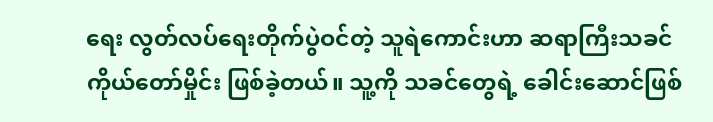ရေး လွတ်လပ်ရေးတိုက်ပွဲဝင်တဲ့ သူရဲကောင်းဟာ ဆရာကြီးသခင်ကိုယ်တော်မှိုင်း ဖြစ်ခဲ့တယ်။ သူ့ကို သခင်တွေရဲ့ ခေါင်းဆောင်ဖြစ်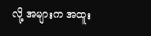လို့ အများက အထူး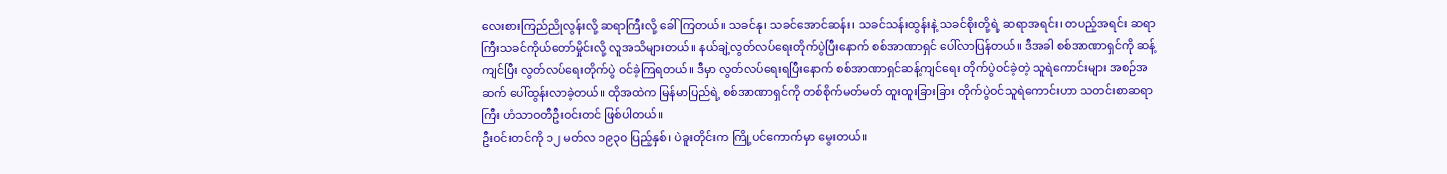လေးစားကြည်ညိုလွန်းလို့ ဆရာကြီးလို့ ခေါ်ကြတယ်။ သခင်နု၊ သခင်အောင်ဆန်း၊ သခင်သန်းထွန်းနဲ့ သခင်စိုးတို့ရဲ့ ဆရာအရင်း၊ တပည့်အရင်း ဆရာကြီးသခင်ကိုယ်တော်မှိုင်းလို့ လူအသိများတယ်။ နယ်ချဲ့လွတ်လပ်ရေးတိုက်ပွဲပြီးနောက် စစ်အာဏာရှင် ပေါ်လာပြန်တယ်။ ဒီအခါ စစ်အာဏာရှင်ကို ဆန့်ကျင်ပြီး လွတ်လပ်ရေးတိုက်ပွဲ ဝင်ခဲ့ကြရတယ်။ ဒီမှာ လွတ်လပ်ရေးရပြီးနောက် စစ်အာဏာရှင်ဆန့်ကျင်ရေး တိုက်ပွဲဝင်ခဲ့တဲ့ သူရဲကောင်းများ အစဉ်အဆက် ပေါ်ထွန်းလာခဲ့တယ်။ ထိုအထဲက မြန်မာပြည်ရဲ့ စစ်အာဏာရှင်ကို တစ်စိုက်မတ်မတ် ထူးထူးခြားခြား တိုက်ပွဲဝင်သူရဲကောင်းဟာ သတင်းစာဆရာကြီး ဟံသာဝတီဦးဝင်းတင် ဖြစ်ပါတယ်။
ဦးဝင်းတင်ကို ၁၂ မတ်လ ၁၉၃၀ ပြည့်နှစ်၊ ပဲခူးတိုင်းက ကြို့ပင်ကောက်မှာ မွေးတယ်။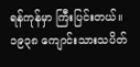ရန်ကုန်မှာ ကြီးပြင်းတယ်။ ၁၉၃၈ ကျောင်းသားသပိတ်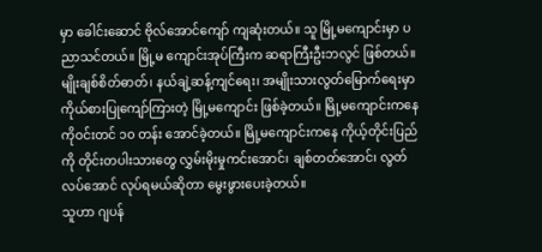မှာ ခေါင်းဆောင် ဗိုလ်အောင်ကျော် ကျဆုံးတယ်။ သူ မြို့မကျောင်းမှာ ပညာသင်တယ်။ မြို့မ ကျောင်းအုပ်ကြီးက ဆရာကြီးဦးဘလွင် ဖြစ်တယ်။ မျိုးချစ်စိတ်ဓာတ်၊ နယ်ချဲ့ဆန့်ကျင်ရေး၊ အမျိုးသားလွတ်မြောက်ရေးမှာ ကိုယ်စားပြုကျော်ကြားတဲ့ မြို့မကျောင်း ဖြစ်ခဲ့တယ်။ မြို့မကျောင်းကနေ ကိုဝင်းတင် ၁၀ တန်း အောင်ခဲ့တယ်။ မြို့မကျောင်းကနေ ကိုယ့်တိုင်းပြည်ကို တိုင်းတပါးသားတွေ လွှမ်းမိုးမှုကင်းအောင်၊ ချစ်တတ်အောင်၊ လွတ်လပ်အောင် လုပ်ရမယ်ဆိုတာ မွေးဖွားပေးခဲ့တယ်။
သူဟာ ဂျပန်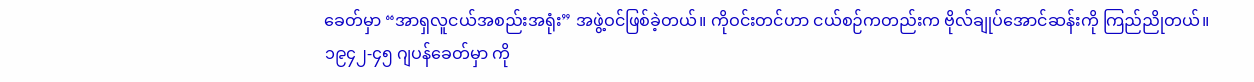ခေတ်မှာ “အာရှလူငယ်အစည်းအရုံး” အဖွဲ့ဝင်ဖြစ်ခဲ့တယ်။ ကိုဝင်းတင်ဟာ ငယ်စဉ်ကတည်းက ဗိုလ်ချုပ်အောင်ဆန်းကို ကြည်ညိုတယ်။
၁၉၄၂-၄၅ ဂျပန်ခေတ်မှာ ကို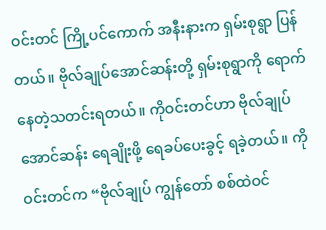ဝင်းတင် ကြို့ပင်ကောက် အနီးနားက ရှမ်းစုရွာ ပြန်တယ်။ ဗိုလ်ချုပ်အောင်ဆန်းတို့ ရှမ်းစုရွာကို ရောက်နေတဲ့သတင်းရတယ်။ ကိုဝင်းတင်ဟာ ဗိုလ်ချုပ်အောင်ဆန်း ရေချိုးဖို့ ရေခပ်ပေးခွင့် ရခဲ့တယ်။ ကိုဝင်းတင်က “ဗိုလ်ချုပ် ကျွန်တော် စစ်ထဲဝင်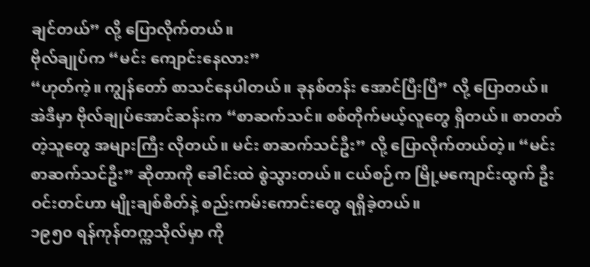ချင်တယ်” လို့ ပြောလိုက်တယ်။
ဗိုလ်ချုပ်က “မင်း ကျောင်းနေလား”
“ဟုတ်ကဲ့။ ကျွန်တော် စာသင်နေပါတယ်။ ခုနစ်တန်း အောင်ပြီးပြီ” လို့ ပြောတယ်။
အဲဒီမှာ ဗိုလ်ချုပ်အောင်ဆန်းက “စာဆက်သင်။ စစ်တိုက်မယ့်လူတွေ ရှိတယ်။ စာတတ်တဲ့သူတွေ အများကြီး လိုတယ်။ မင်း စာဆက်သင်ဦး” လို့ ပြောလိုက်တယ်တဲ့။ “မင်း စာဆက်သင်ဦး” ဆိုတာကို ခေါင်းထဲ စွဲသွားတယ်။ ငယ်စဉ်က မြို့မကျောင်းထွက် ဦးဝင်းတင်ဟာ မျိုးချစ်စိတ်နဲ့ စည်းကမ်းကောင်းတွေ ရရှိခဲ့တယ်။
၁၉၅၀ ရန်ကုန်တက္ကသိုလ်မှာ ကို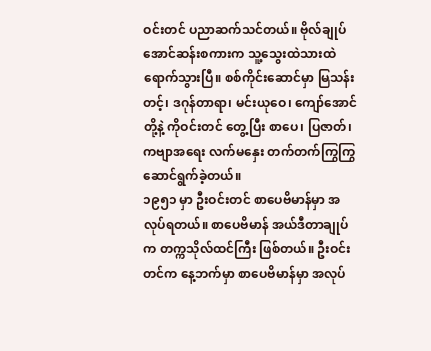ဝင်းတင် ပညာဆက်သင်တယ်။ ဗိုလ်ချုပ်အောင်ဆန်းစကားက သူ့သွေးထဲသားထဲ ရောက်သွားပြီ။ စစ်ကိုင်းဆောင်မှာ မြသန်းတင့်၊ ဒဂုန်တာရာ၊ မင်းယုဝေ၊ ကျော်အောင်တို့နဲ့ ကိုဝင်းတင် တွေ့ပြီး စာပေ၊ ပြဇာတ်၊ ကဗျာအရေး လက်မနှေး တက်တက်ကြွကြွ ဆောင်ရွက်ခဲ့တယ်။
၁၉၅၁ မှာ ဦးဝင်းတင် စာပေဗိမာန်မှာ အလုပ်ရတယ်။ စာပေဗိမာန် အယ်ဒီတာချုပ်က တက္ကသိုလ်ထင်ကြီး ဖြစ်တယ်။ ဦးဝင်းတင်က နေ့ဘက်မှာ စာပေဗိမာန်မှာ အလုပ်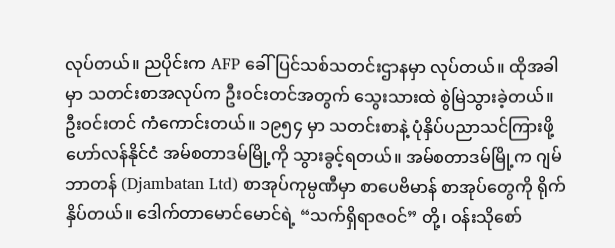လုပ်တယ်။ ညပိုင်းက AFP ခေါ် ပြင်သစ်သတင်းဌာနမှာ လုပ်တယ်။ ထိုအခါမှာ သတင်းစာအလုပ်က ဦးဝင်းတင်အတွက် သွေးသားထဲ စွဲမြဲသွားခဲ့တယ်။
ဦးဝင်းတင် ကံကောင်းတယ်။ ၁၉၅၄ မှာ သတင်းစာနဲ့ ပုံနှိပ်ပညာသင်ကြားဖို့ ဟော်လန်နိုင်ငံ အမ်စတာဒမ်မြို့ကို သွားခွင့်ရတယ်။ အမ်စတာဒမ်မြို့က ဂျမ်ဘာတန် (Djambatan Ltd) စာအုပ်ကုမ္ပဏီမှာ စာပေဗိမာန် စာအုပ်တွေကို ရိုက်နှိပ်တယ်။ ဒေါက်တာမောင်မောင်ရဲ့ “သက်ရှိရာဇဝင်” တို့၊ ဝန်းသိုစော်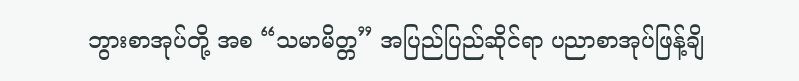ဘွားစာအုပ်တို့ အစ “သမာမိတ္တ” အပြည်ပြည်ဆိုင်ရာ ပညာစာအုပ်ဖြန့်ချိ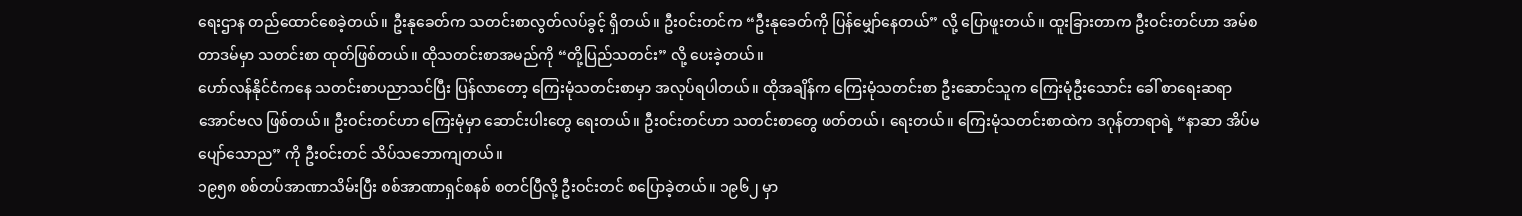ရေးဌာန တည်ထောင်စေခဲ့တယ်။ ဦးနုခေတ်က သတင်းစာလွတ်လပ်ခွင့် ရှိတယ်။ ဦးဝင်းတင်က “ဦးနုခေတ်ကို ပြန်မျှော်နေတယ်” လို့ ပြောဖူးတယ်။ ထူးခြားတာက ဦးဝင်းတင်ဟာ အမ်စတာဒမ်မှာ သတင်းစာ ထုတ်ဖြစ်တယ်။ ထိုသတင်းစာအမည်ကို “တို့ပြည်သတင်း” လို့ ပေးခဲ့တယ်။
ဟော်လန်နိုင်ငံကနေ သတင်းစာပညာသင်ပြီး ပြန်လာတော့ ကြေးမုံသတင်းစာမှာ အလုပ်ရပါတယ်။ ထိုအချိန်က ကြေးမုံသတင်းစာ ဦးဆောင်သူက ကြေးမုံဦးသောင်း ခေါ် စာရေးဆရာ အောင်ဗလ ဖြစ်တယ်။ ဦးဝင်းတင်ဟာ ကြေးမုံမှာ ဆောင်းပါးတွေ ရေးတယ်။ ဦးဝင်းတင်ဟာ သတင်းစာတွေ ဖတ်တယ်၊ ရေးတယ်။ ကြေးမုံသတင်းစာထဲက ဒဂုန်တာရာရဲ့ “နာဆာ အိပ်မပျော်သောည” ကို ဦးဝင်းတင် သိပ်သဘောကျတယ်။
၁၉၅၈ စစ်တပ်အာဏာသိမ်းပြီး စစ်အာဏာရှင်စနစ် စတင်ပြီလို့ ဦးဝင်းတင် စပြောခဲ့တယ်။ ၁၉၆၂ မှာ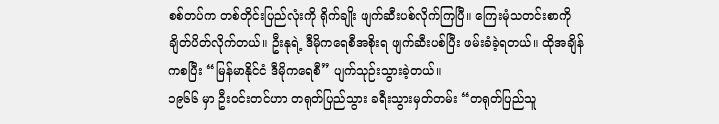စစ်တပ်က တစ်တိုင်းပြည်လုံးကို ရိုက်ချိုး ဖျက်ဆီးပစ်လိုက်ကြပြီ။ ကြေးမုံသတင်းစာကို ချိတ်ပိတ်လိုက်တယ်။ ဦးနုရဲ့ ဒီမိုကရေစီအစိုးရ ဖျက်ဆီးပစ်ပြီး ဖမ်းခံခဲ့ရတယ်။ ထိုအချိန်ကစပြီး “မြန်မာနိုင်ငံ ဒီမိုကရေစီ” ပျက်သုဉ်းသွားခဲ့တယ်။
၁၉၆၆ မှာ ဦးဝင်းတင်ဟာ တရုတ်ပြည်သွား ခရီးသွားမှတ်တမ်း “တရုတ်ပြည်သူ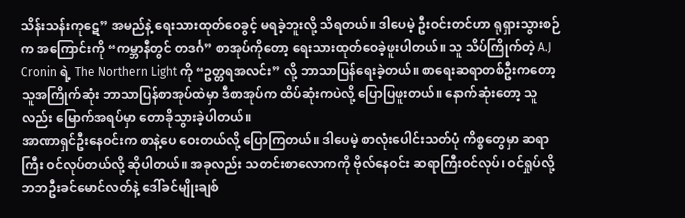သိန်းသန်းကုဋေ” အမည်နဲ့ ရေးသားထုတ်ဝေခွင့် မရခဲ့ဘူးလို့ သိရတယ်။ ဒါပေမဲ့ ဦးဝင်းတင်ဟာ ရုရှားသွားစဉ်က အကြောင်းကို “ကမ္ဘာနီတွင် တဒင်္ဂ” စာအုပ်ကိုတော့ ရေးသားထုတ်ဝေခဲ့ဖူးပါတယ်။ သူ သိပ်ကြိုက်တဲ့ A.J Cronin ရဲ့ The Northern Light ကို “ဥတ္တရအလင်း” လို့ ဘာသာပြန်ရေးခဲ့တယ်။ စာရေးဆရာတစ်ဦးကတော့ သူအကြိုက်ဆုံး ဘာသာပြန်စာအုပ်ထဲမှာ ဒီစာအုပ်က ထိပ်ဆုံးကပဲလို့ ပြောပြဖူးတယ်။ နောက်ဆုံးတော့ သူလည်း မြောက်အရပ်မှာ တောခိုသွားခဲ့ပါတယ်။
အာဏာရှင်ဦးနေဝင်းက စာနဲ့ပေ ဝေးတယ်လို့ ပြောကြတယ်။ ဒါပေမဲ့ စာလုံးပေါင်းသတ်ပုံ ကိစ္စတွေမှာ ဆရာကြီး ဝင်လုပ်တယ်လို့ ဆိုပါတယ်။ အခုလည်း သတင်းစာလောကကို ဗိုလ်နေဝင်း ဆရာကြီးဝင်လုပ်၊ ဝင်ရှုပ်လို့ ဘဘဦးခင်မောင်လတ်နဲ့ ဒေါ်ခင်မျိုးချစ်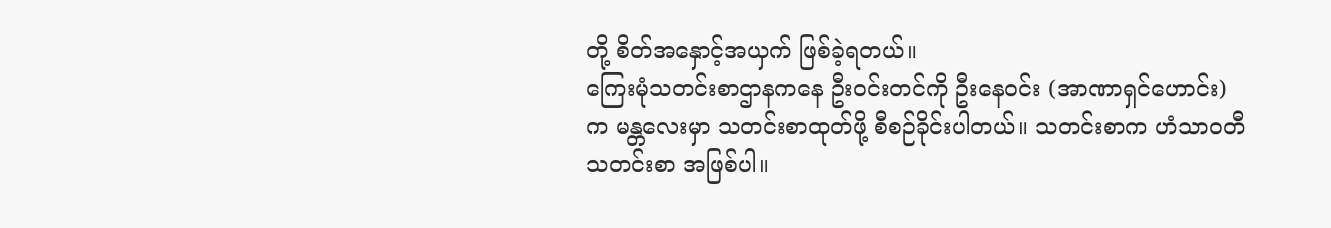တို့ စိတ်အနှောင့်အယှက် ဖြစ်ခဲ့ရတယ်။
ကြေးမုံသတင်းစာဌာနကနေ ဦးဝင်းတင်ကို ဦးနေဝင်း (အာဏာရှင်ဟောင်း) က မန္တလေးမှာ သတင်းစာထုတ်ဖို့ စီစဉ်ခိုင်းပါတယ်။ သတင်းစာက ဟံသာဝတီသတင်းစာ အဖြစ်ပါ။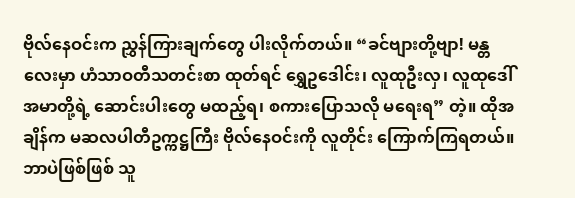ဗိုလ်နေဝင်းက ညွှန်ကြားချက်တွေ ပါးလိုက်တယ်။ “ခင်ဗျားတို့ဗျာ! မန္တလေးမှာ ဟံသာဝတီသတင်းစာ ထုတ်ရင် ရွှေဥဒေါင်း၊ လူထုဦးလှ၊ လူထုဒေါ်အမာတို့ရဲ့ ဆောင်းပါးတွေ မထည့်ရ၊ စကားပြောသလို မရေးရ” တဲ့။ ထိုအချိန်က မဆလပါတီဥက္ကဋ္ဌကြီး ဗိုလ်နေဝင်းကို လူတိုင်း ကြောက်ကြရတယ်။ ဘာပဲဖြစ်ဖြစ် သူ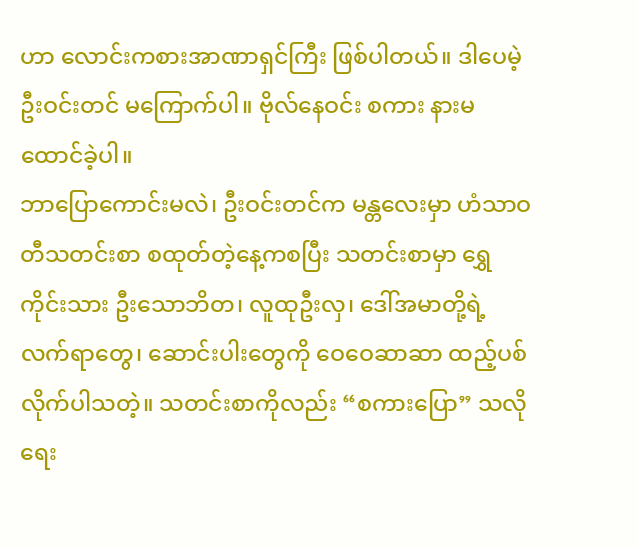ဟာ လောင်းကစားအာဏာရှင်ကြီး ဖြစ်ပါတယ်။ ဒါပေမဲ့ ဦးဝင်းတင် မကြောက်ပါ။ ဗိုလ်နေဝင်း စကား နားမထောင်ခဲ့ပါ။
ဘာပြောကောင်းမလဲ၊ ဦးဝင်းတင်က မန္တလေးမှာ ဟံသာဝတီသတင်းစာ စထုတ်တဲ့နေ့ကစပြီး သတင်းစာမှာ ရွှေကိုင်းသား ဦးသောဘိတ၊ လူထုဦးလှ၊ ဒေါ်အမာတို့ရဲ့ လက်ရာတွေ၊ ဆောင်းပါးတွေကို ဝေဝေဆာဆာ ထည့်ပစ်လိုက်ပါသတဲ့။ သတင်းစာကိုလည်း “စကားပြော” သလို ရေး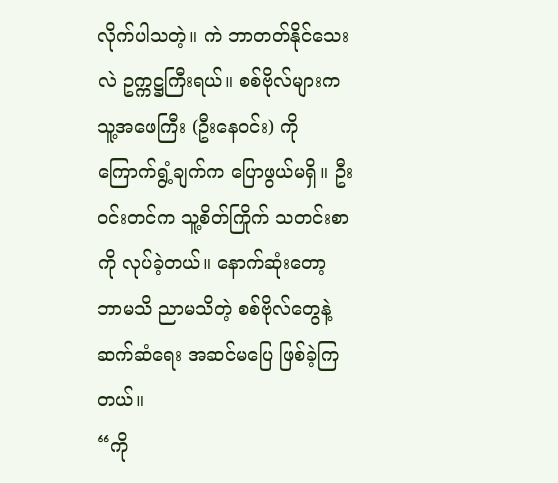လိုက်ပါသတဲ့။ ကဲ ဘာတတ်နိုင်သေးလဲ ဥက္ကဋ္ဌကြီးရယ်။ စစ်ဗိုလ်များက သူ့အဖေကြီး (ဦးနေဝင်း) ကို ကြောက်ရွံ့ချက်က ပြောဖွယ်မရှိ။ ဦးဝင်းတင်က သူ့စိတ်ကြိုက် သတင်းစာကို လုပ်ခဲ့တယ်။ နောက်ဆုံးတော့ ဘာမသိ ညာမသိတဲ့ စစ်ဗိုလ်တွေနဲ့ ဆက်ဆံရေး အဆင်မပြေ ဖြစ်ခဲ့ကြတယ်။
“ကို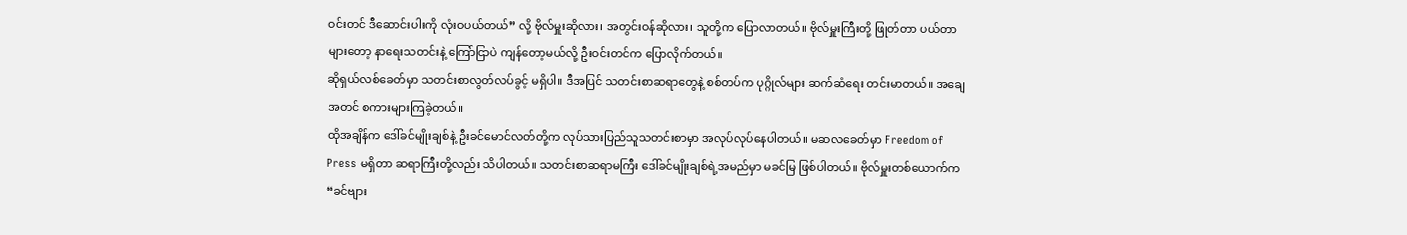ဝင်းတင် ဒီဆောင်းပါးကို လုံးဝပယ်တယ်” လို့ ဗိုလ်မှူးဆိုလား၊ အတွင်းဝန်ဆိုလား၊ သူတို့က ပြောလာတယ်။ ဗိုလ်မှူးကြီးတို့ ဖြုတ်တာ ပယ်တာများတော့ နာရေးသတင်းနဲ့ ကြော်ငြာပဲ ကျန်တော့မယ်လို့ ဦးဝင်းတင်က ပြောလိုက်တယ်။
ဆိုရှယ်လစ်ခေတ်မှာ သတင်းစာလွတ်လပ်ခွင့် မရှိပါ။ ဒီအပြင် သတင်းစာဆရာတွေနဲ့ စစ်တပ်က ပုဂ္ဂိုလ်များ ဆက်ဆံရေး တင်းမာတယ်။ အချေအတင် စကားများကြခဲ့တယ်။
ထိုအချိန်က ဒေါ်ခင်မျိုးချစ်နဲ့ ဦးခင်မောင်လတ်တို့က လုပ်သားပြည်သူသတင်းစာမှာ အလုပ်လုပ်နေပါတယ်။ မဆလခေတ်မှာ Freedom of Press မရှိတာ ဆရာကြီးတို့လည်း သိပါတယ်။ သတင်းစာဆရာမကြီး ဒေါ်ခင်မျိုးချစ်ရဲ့အမည်မှာ မခင်မြ ဖြစ်ပါတယ်။ ဗိုလ်မှူးတစ်ယောက်က “ခင်ဗျား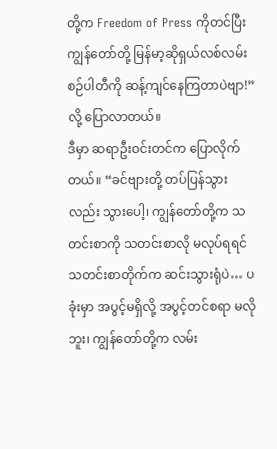တို့က Freedom of Press ကိုတင်ပြီး ကျွန်တော်တို့ မြန်မာ့ဆိုရှယ်လစ်လမ်းစဉ်ပါတီကို ဆန့်ကျင်နေကြတာပဲဗျာ!” လို့ ပြောလာတယ်။
ဒီမှာ ဆရာဦးဝင်းတင်က ပြောလိုက်တယ်။ “ခင်ဗျားတို့ တပ်ပြန်သွားလည်း သွားပေါ့၊ ကျွန်တော်တို့က သတင်းစာကို သတင်းစာလို မလုပ်ရရင် သတင်းစာတိုက်က ဆင်းသွားရုံပဲ… ပခုံးမှာ အပွင့်မရှိလို့ အပွင့်တင်စရာ မလိုဘူး၊ ကျွန်တော်တို့က လမ်း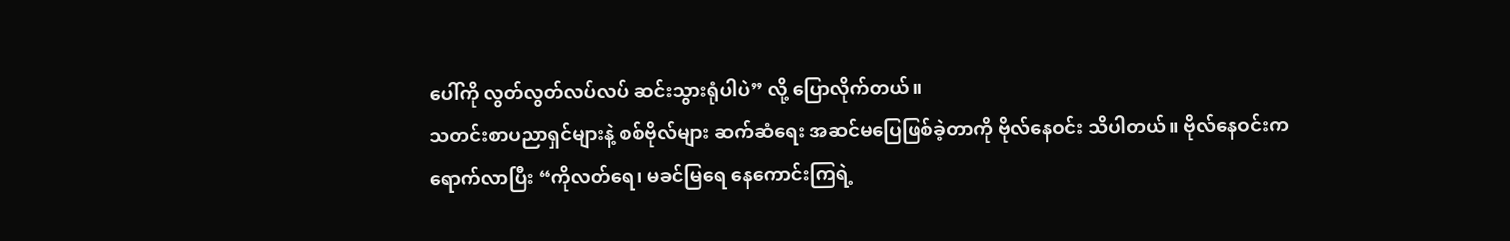ပေါ်ကို လွတ်လွတ်လပ်လပ် ဆင်းသွားရုံပါပဲ” လို့ ပြောလိုက်တယ်။
သတင်းစာပညာရှင်များနဲ့ စစ်ဗိုလ်များ ဆက်ဆံရေး အဆင်မပြေဖြစ်ခဲ့တာကို ဗိုလ်နေဝင်း သိပါတယ်။ ဗိုလ်နေဝင်းက ရောက်လာပြီး “ကိုလတ်ရေ၊ မခင်မြရေ နေကောင်းကြရဲ့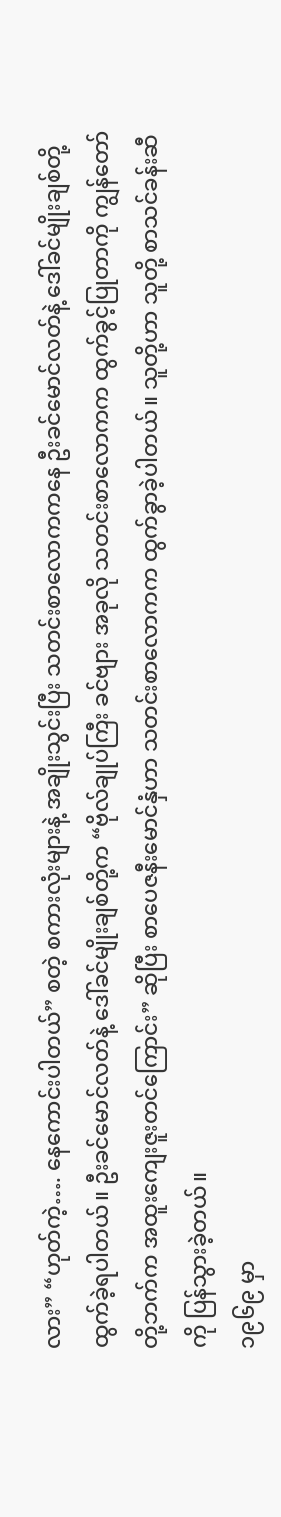လား” “ဟုတ်ကဲ့…. နေကောင်းပါတယ်” စတဲ့ စကားလုံးများနဲ့ အချိုးသွင်းပြီး သတင်းစာလောကကနေ ဦးခင်မောင်လတ်နဲ့ ဒေါ်ခင်မျိုးချစ်တို့ ထွက်ခဲ့ရပါတယ်။ ဦးခင်မောင်လတ်နဲ့ ဒေါ်ခင်မျိုးချစ်တို့က “ဗိုလ်ချုပ်ကြီး ခင်ဗျား အခုလို သတင်းစာလောကက ထွက်ခွင့်ပြုတာကို ကျွန်တော်တို့ဘက်က အထူးကျေးဇူးတင်ကြောင်း” ဆိုပြီး စာပေဇနီးမောင်နှံဟာ သတင်းစာလောကက ထွက်ခွာခဲ့ပါတယ်။ သူတို့ဟာ သူတို့ စာသင်ခန်းဆီကို ပြန်သွားခဲ့တယ်။
၁၉၆၉ မှာ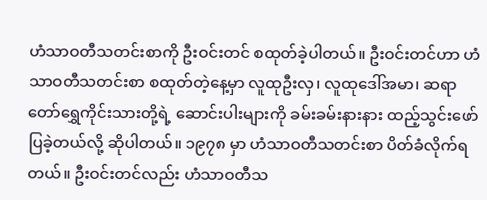ဟံသာဝတီသတင်းစာကို ဦးဝင်းတင် စထုတ်ခဲ့ပါတယ်။ ဦးဝင်းတင်ဟာ ဟံသာဝတီသတင်းစာ စထုတ်တဲ့နေ့မှာ လူထုဦးလှ၊ လူထုဒေါ်အမာ၊ ဆရာတော်ရွှေကိုင်းသားတို့ရဲ့ ဆောင်းပါးများကို ခမ်းခမ်းနားနား ထည့်သွင်းဖော်ပြခဲ့တယ်လို့ ဆိုပါတယ်။ ၁၉၇၈ မှာ ဟံသာဝတီသတင်းစာ ပိတ်ခံလိုက်ရတယ်။ ဦးဝင်းတင်လည်း ဟံသာဝတီသ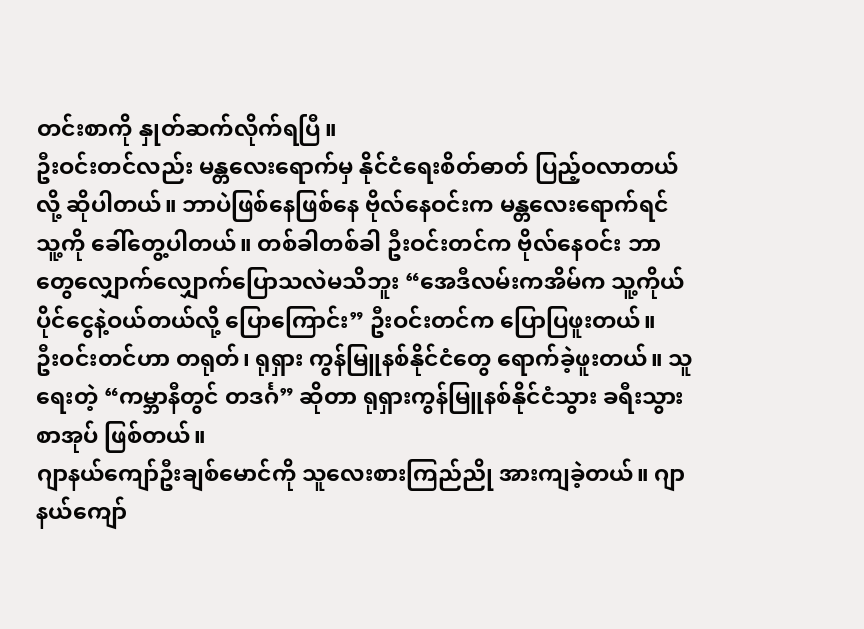တင်းစာကို နှုတ်ဆက်လိုက်ရပြီ။
ဦးဝင်းတင်လည်း မန္တလေးရောက်မှ နိုင်ငံရေးစိတ်ဓာတ် ပြည့်ဝလာတယ်လို့ ဆိုပါတယ်။ ဘာပဲဖြစ်နေဖြစ်နေ ဗိုလ်နေဝင်းက မန္တလေးရောက်ရင် သူ့ကို ခေါ်တွေ့ပါတယ်။ တစ်ခါတစ်ခါ ဦးဝင်းတင်က ဗိုလ်နေဝင်း ဘာတွေလျှောက်လျှောက်ပြောသလဲမသိဘူး “အေဒီလမ်းကအိမ်က သူ့ကိုယ်ပိုင်ငွေနဲ့ဝယ်တယ်လို့ ပြောကြောင်း” ဦးဝင်းတင်က ပြောပြဖူးတယ်။
ဦးဝင်းတင်ဟာ တရုတ်၊ ရုရှား ကွန်မြူနစ်နိုင်ငံတွေ ရောက်ခဲ့ဖူးတယ်။ သူရေးတဲ့ “ကမ္ဘာနီတွင် တဒင်္ဂ” ဆိုတာ ရုရှားကွန်မြူနစ်နိုင်ငံသွား ခရီးသွားစာအုပ် ဖြစ်တယ်။
ဂျာနယ်ကျော်ဦးချစ်မောင်ကို သူလေးစားကြည်ညို အားကျခဲ့တယ်။ ဂျာနယ်ကျော်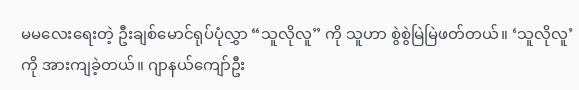မမလေးရေးတဲ့ ဦးချစ်မောင်ရုပ်ပုံလွှာ “သူလိုလူ” ကို သူဟာ စွဲစွဲမြဲမြဲဖတ်တယ်။ ‘သူလိုလူ’ ကို အားကျခဲ့တယ်။ ဂျာနယ်ကျော်ဦး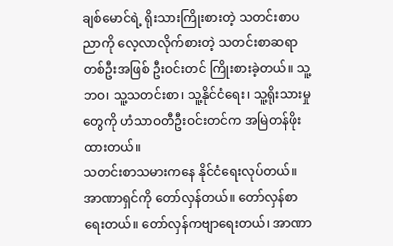ချစ်မောင်ရဲ့ ရိုးသားကြိုးစားတဲ့ သတင်းစာပညာကို လေ့လာလိုက်စားတဲ့ သတင်းစာဆရာတစ်ဦးအဖြစ် ဦးဝင်းတင် ကြိုးစားခဲ့တယ်။ သူ့ဘဝ၊ သူ့သတင်းစာ၊ သူ့နိုင်ငံရေး၊ သူ့ရိုးသားမှုတွေကို ဟံသာဝတီဦးဝင်းတင်က အမြဲတန်ဖိုးထားတယ်။
သတင်းစာသမားကနေ နိုင်ငံရေးလုပ်တယ်။ အာဏာရှင်ကို တော်လှန်တယ်။ တော်လှန်စာရေးတယ်။ တော်လှန်ကဗျာရေးတယ်၊ အာဏာ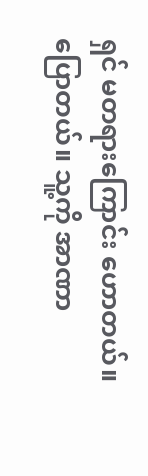ရှင် မတရားကြောင်း ဟောတယ်။ ပြောတယ်။ သူ့ကို အာဏာ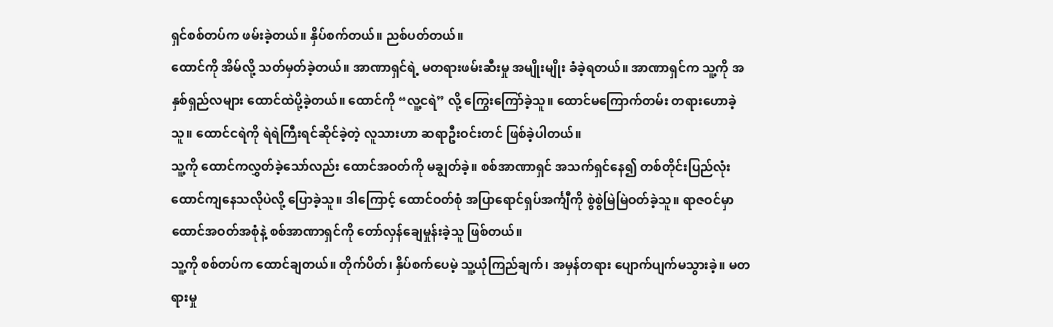ရှင်စစ်တပ်က ဖမ်းခဲ့တယ်။ နှိပ်စက်တယ်။ ညစ်ပတ်တယ်။
ထောင်ကို အိမ်လို့ သတ်မှတ်ခဲ့တယ်။ အာဏာရှင်ရဲ့ မတရားဖမ်းဆီးမှု အမျိုးမျိုး ခံခဲ့ရတယ်။ အာဏာရှင်က သူ့ကို အနှစ်ရှည်လများ ထောင်ထဲပို့ခဲ့တယ်။ ထောင်ကို “လူ့ငရဲ” လို့ ကြွေးကြော်ခဲ့သူ။ ထောင်မကြောက်တမ်း တရားဟောခဲ့သူ။ ထောင်ငရဲကို ရဲရဲကြီးရင်ဆိုင်ခဲ့တဲ့ လူသားဟာ ဆရာဦးဝင်းတင် ဖြစ်ခဲ့ပါတယ်။
သူ့ကို ထောင်ကလွှတ်ခဲ့သော်လည်း ထောင်အဝတ်ကို မချွတ်ခဲ့။ စစ်အာဏာရှင် အသက်ရှင်နေ၍ တစ်တိုင်းပြည်လုံး ထောင်ကျနေသလိုပဲလို့ ပြောခဲ့သူ။ ဒါကြောင့် ထောင်ဝတ်စုံ အပြာရောင်ရှပ်အင်္ကျီကို စွဲစွဲမြဲမြဲဝတ်ခဲ့သူ။ ရာဇဝင်မှာ ထောင်အဝတ်အစုံနဲ့ စစ်အာဏာရှင်ကို တော်လှန်ချေမှုန်းခဲ့သူ ဖြစ်တယ်။
သူ့ကို စစ်တပ်က ထောင်ချတယ်။ တိုက်ပိတ်၊ နှိပ်စက်ပေမဲ့ သူ့ယုံကြည်ချက်၊ အမှန်တရား ပျောက်ပျက်မသွားခဲ့။ မတရားမှု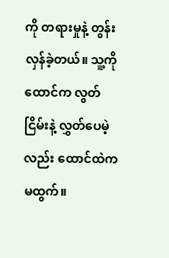ကို တရားမှုနဲ့ တွန်းလှန်ခဲ့တယ်။ သူ့ကို ထောင်က လွတ်ငြိမ်းနဲ့ လွှတ်ပေမဲ့လည်း ထောင်ထဲက မထွက်။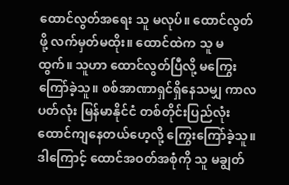ထောင်လွတ်အရေး သူ မလုပ်။ ထောင်လွတ်ဖို့ လက်မှတ်မထိုး။ ထောင်ထဲက သူ မထွက်။ သူဟာ ထောင်လွတ်ပြီလို့ မကြွေးကြော်ခဲ့သူ။ စစ်အာဏာရှင်ရှိနေသမျှ ကာလပတ်လုံး မြန်မာနိုင်ငံ တစ်တိုင်းပြည်လုံး ထောင်ကျနေတယ်ဟေ့လို့ ကြွေးကြော်ခဲ့သူ။ ဒါကြောင့် ထောင်အဝတ်အစုံကို သူ မချွတ်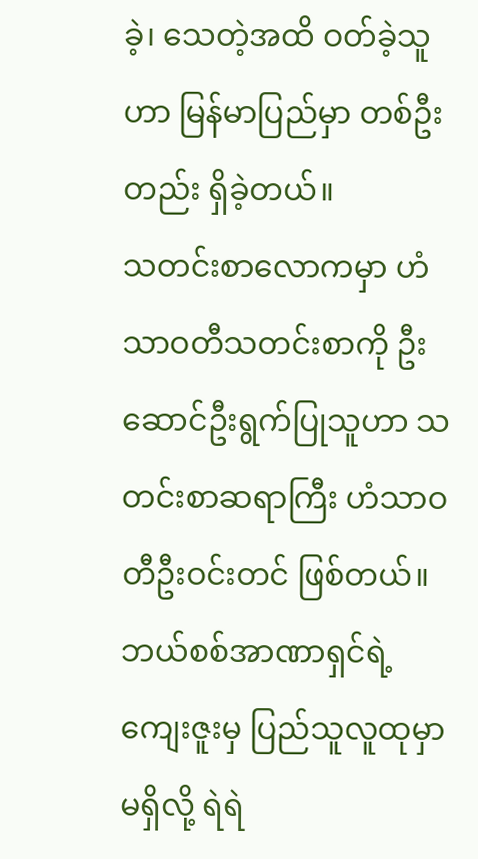ခဲ့၊ သေတဲ့အထိ ဝတ်ခဲ့သူဟာ မြန်မာပြည်မှာ တစ်ဦးတည်း ရှိခဲ့တယ်။
သတင်းစာလောကမှာ ဟံသာဝတီသတင်းစာကို ဦးဆောင်ဦးရွက်ပြုသူဟာ သတင်းစာဆရာကြီး ဟံသာဝတီဦးဝင်းတင် ဖြစ်တယ်။ ဘယ်စစ်အာဏာရှင်ရဲ့ ကျေးဇူးမှ ပြည်သူလူထုမှာမရှိလို့ ရဲရဲ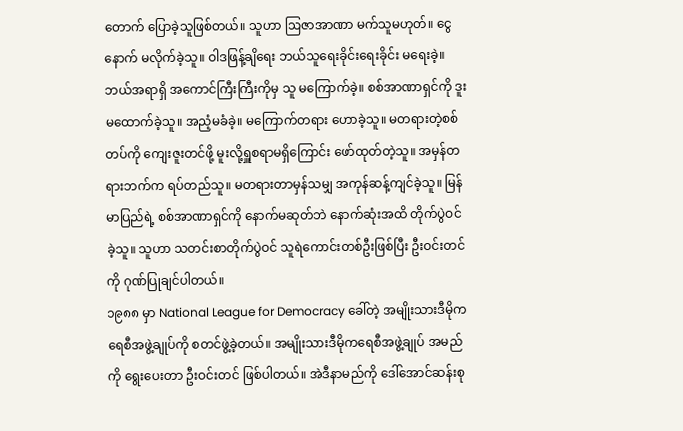တောက် ပြောခဲ့သူဖြစ်တယ်။ သူဟာ ဩဇာအာဏာ မက်သူမဟုတ်။ ငွေနောက် မလိုက်ခဲ့သူ။ ဝါဒဖြန့်ချိရေး ဘယ်သူရေးခိုင်းရေးခိုင်း မရေးခဲ့။ ဘယ်အရာရှိ အကောင်ကြီးကြီးကိုမှ သူ မကြောက်ခဲ့။ စစ်အာဏာရှင်ကို ဒူးမထောက်ခဲ့သူ။ အညံ့မခံခဲ့။ မကြောက်တရား ဟောခဲ့သူ။ မတရားတဲ့စစ်တပ်ကို ကျေးဇူးတင်ဖို့ မူးလို့ရှူစရာမရှိကြောင်း ဖော်ထုတ်တဲ့သူ။ အမှန်တရားဘက်က ရပ်တည်သူ။ မတရားတာမှန်သမျှ အကုန်ဆန့်ကျင်ခဲ့သူ။ မြန်မာပြည်ရဲ့ စစ်အာဏာရှင်ကို နောက်မဆုတ်ဘဲ နောက်ဆုံးအထိ တိုက်ပွဲဝင်ခဲ့သူ။ သူဟာ သတင်းစာတိုက်ပွဲဝင် သူရဲကောင်းတစ်ဦးဖြစ်ပြီး ဦးဝင်းတင်ကို ဂုဏ်ပြုချင်ပါတယ်။
၁၉၈၈ မှာ National League for Democracy ခေါ်တဲ့ အမျိုးသားဒီမိုကရေစီအဖွဲ့ချုပ်ကို စတင်ဖွဲ့ခဲ့တယ်။ အမျိုးသားဒီမိုကရေစီအဖွဲ့ချုပ် အမည်ကို ရွေးပေးတာ ဦးဝင်းတင် ဖြစ်ပါတယ်။ အဲဒီနာမည်ကို ဒေါ်အောင်ဆန်းစု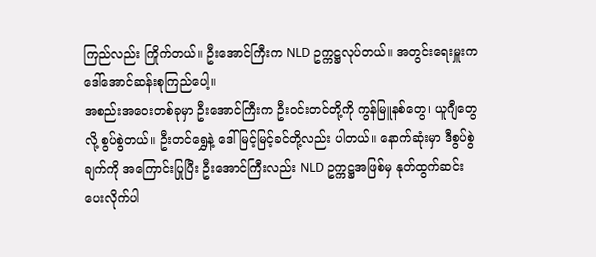ကြည်လည်း ကြိုက်တယ်။ ဦးအောင်ကြီးက NLD ဥက္ကဋ္ဌလုပ်တယ်။ အတွင်းရေးမှူးက ဒေါ်အောင်ဆန်းစုကြည်ပေါ့။
အစည်းအဝေးတစ်ခုမှာ ဦးအောင်ကြီးက ဦးဝင်းတင်တို့ကို ကွန်မြူနစ်တွေ၊ ယူဂျီတွေလို့ စွပ်စွဲတယ်။ ဦးတင်ရွှေနဲ့ ဒေါ်မြင့်မြင့်ခင်တို့လည်း ပါတယ်။ နောက်ဆုံးမှာ ဒီစွပ်စွဲချက်ကို အကြောင်းပြုပြီး ဦးအောင်ကြီးလည်း NLD ဥက္ကဋ္ဌအဖြစ်မှ နုတ်ထွက်ဆင်းပေးလိုက်ပါ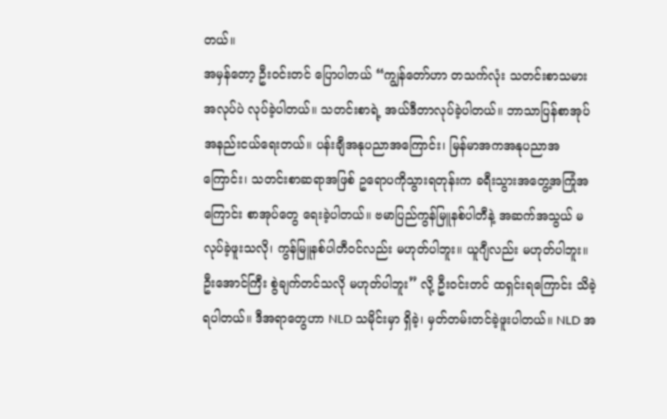တယ်။
အမှန်တော့ ဦးဝင်းတင် ပြောပါတယ် “ကျွန်တော်ဟာ တသက်လုံး သတင်းစာသမားအလုပ်ပဲ လုပ်ခဲ့ပါတယ်။ သတင်းစာရဲ့ အယ်ဒီတာလုပ်ခဲ့ပါတယ်။ ဘာသာပြန်စာအုပ် အနည်းငယ်ရေးတယ်။ ပန်းချီအနုပညာအကြောင်း၊ မြန်မာအကအနုပညာအကြောင်း၊ သတင်းစာဆရာအဖြစ် ဥရောပကိုသွားရတုန်းက ခရီးသွားအတွေ့အကြုံအကြောင်း စာအုပ်တွေ ရေးခဲ့ပါတယ်။ ဗမာပြည်ကွန်မြူနစ်ပါတီနဲ့ အဆက်အသွယ် မလုပ်ခဲ့ဖူးသလို၊ ကွန်မြူနစ်ပါတီဝင်လည်း မဟုတ်ပါဘူး။ ယူဂျီလည်း မဟုတ်ပါဘူး။ ဦးအောင်ကြီး စွဲချက်တင်သလို မဟုတ်ပါဘူး” လို့ ဦးဝင်းတင် ထရှင်းရကြောင်း သိခဲ့ရပါတယ်။ ဒီအရာတွေဟာ NLD သမိုင်းမှာ ရှိခဲ့၊ မှတ်တမ်းတင်ခဲ့ဖူးပါတယ်။ NLD အ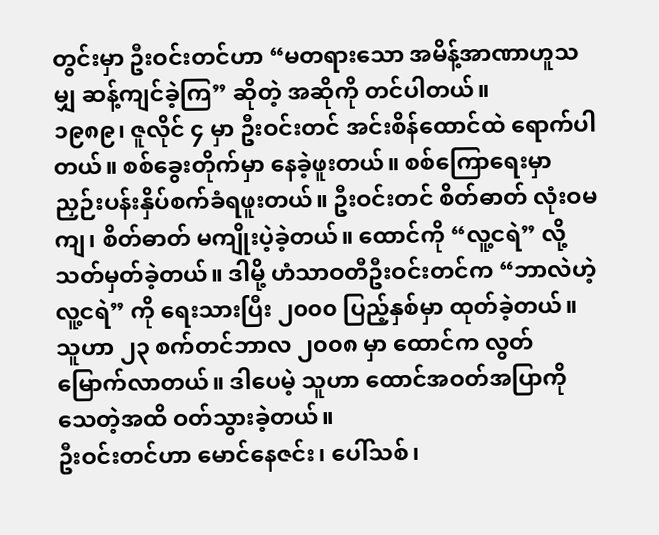တွင်းမှာ ဦးဝင်းတင်ဟာ “မတရားသော အမိန့်အာဏာဟူသမျှ ဆန့်ကျင်ခဲ့ကြ” ဆိုတဲ့ အဆိုကို တင်ပါတယ်။
၁၉၈၉၊ ဇူလိုင် ၄ မှာ ဦးဝင်းတင် အင်းစိန်ထောင်ထဲ ရောက်ပါတယ်။ စစ်ခွေးတိုက်မှာ နေခဲ့ဖူးတယ်။ စစ်ကြောရေးမှာ ညှဉ်းပန်းနှိပ်စက်ခံရဖူးတယ်။ ဦးဝင်းတင် စိတ်ဓာတ် လုံးဝမကျ၊ စိတ်ဓာတ် မကျိုးပဲ့ခဲ့တယ်။ ထောင်ကို “လူ့ငရဲ” လို့ သတ်မှတ်ခဲ့တယ်။ ဒါမို့ ဟံသာဝတီဦးဝင်းတင်က “ဘာလဲဟဲ့ လူ့ငရဲ” ကို ရေးသားပြီး ၂၀၀၀ ပြည့်နှစ်မှာ ထုတ်ခဲ့တယ်။ သူဟာ ၂၃ စက်တင်ဘာလ ၂၀၀၈ မှာ ထောင်က လွတ်မြောက်လာတယ်။ ဒါပေမဲ့ သူဟာ ထောင်အဝတ်အပြာကို သေတဲ့အထိ ဝတ်သွားခဲ့တယ်။
ဦးဝင်းတင်ဟာ မောင်နေဇင်း၊ ပေါ်သစ်၊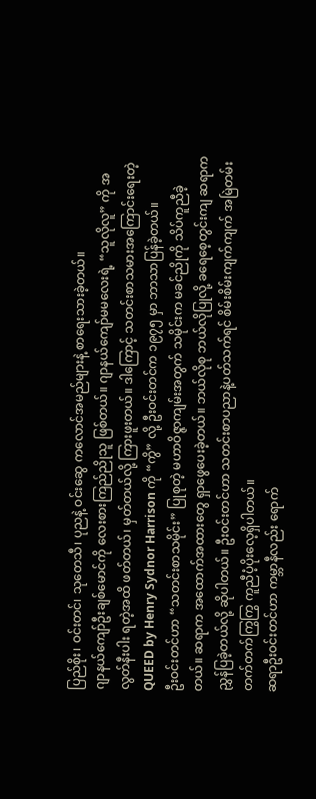ပြည်စိုး၊ ဝင်းတင်၊ သုတေသီ၊ ပုညနဲ့ ဝင်းဆွေ ကလောင်အမည်များနဲ့ စာရေးသားခဲ့တယ်။
ဂျာနယ်ကျော်ဦးချစ်မောင်ကို လေးစားကြည်ညိုသူ ဖြစ်တယ်။ ဂျာနယ်ကျော်မမလေးရဲ့ “သူလိုလူ” ကို အလွတ်နီးပါး ရတဲ့အထိ ဖတ်တယ်၊ မှတ်တယ်လို့ ကြားဖူးတယ်။ ဒါကြောင့် သတင်းစာသမားအကြောင်းရေးတဲ့ QUEED by Henry Sydnor Harrison ကို “ကွိ” လို့ ဦးဝင်းတင်က ၁၉၇၅ မှာ ဘာသာပြန်ခဲ့တယ်။
ဦးဝင်းတင်ဟာ “သတင်းစာသမိုင်း” ပြုစုတဲ့ မဟာဝိဇ္ဇာကျမ်းအတွက် သမိုင်းက မခင်ညိုကို သိပ်ကူညီခဲ့တယ်။ ဆရာက အထောက်အထားတွေ ရှာဖွေပေးခဲ့တယ်။ ဘယ်လိုစု ဘယ်လိုပြုလို့ ခရေစေ့တွင်းကျ ဆရာက ညွှန်ပြခဲ့တယ်လို့ ဆိုပါတယ်။ ဦးဝင်းတင်ဟာ သတင်းစာပညာနဲ့ပတ်သက်ရင် စိမ်းစိမ်းကျက်ကျက် အမြဲတမ်း တက်တက်ကြွကြွ ကူညီပံ့ပိုးလေ့ရှိပါတယ်။
ဆရာဦးဝင်းတင်ဟာ ကမ္ဘာနီလည်း ရောက်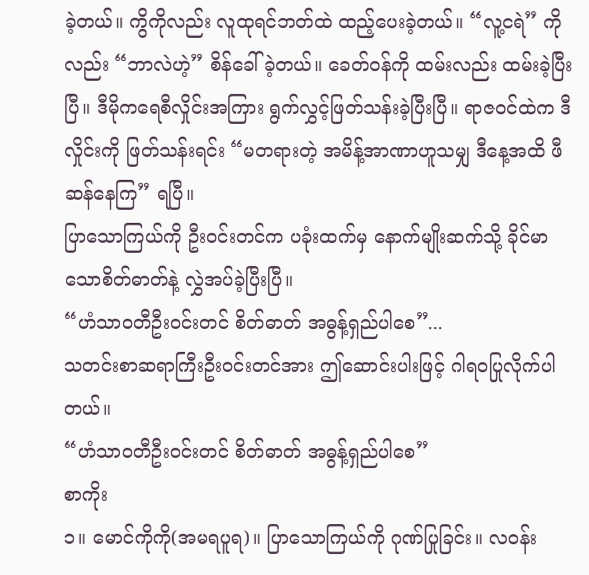ခဲ့တယ်။ ကွိကိုလည်း လူထုရင်ဘတ်ထဲ ထည့်ပေးခဲ့တယ်။ “လူ့ငရဲ” ကိုလည်း “ဘာလဲဟဲ့” စိန်ခေါ်ခဲ့တယ်။ ခေတ်ဝန်ကို ထမ်းလည်း ထမ်းခဲ့ပြီးပြီ။ ဒီမိုကရေစီလှိုင်းအကြား ရွက်လွှင့်ဖြတ်သန်းခဲ့ပြီးပြီ။ ရာဇဝင်ထဲက ဒီလှိုင်းကို ဖြတ်သန်းရင်း “မတရားတဲ့ အမိန့်အာဏာဟူသမျှ ဒီနေ့အထိ ဖီဆန်နေကြ” ရပြီ။
ပြာသောကြယ်ကို ဦးဝင်းတင်က ပခုံးထက်မှ နောက်မျိုးဆက်သို့ ခိုင်မာသောစိတ်ဓာတ်နဲ့ လွှဲအပ်ခဲ့ပြီးပြီ။
“ဟံသာဝတီဦးဝင်းတင် စိတ်ဓာတ် အဓွန့်ရှည်ပါစေ”...
သတင်းစာဆရာကြီးဦးဝင်းတင်အား ဤဆောင်းပါးဖြင့် ဂါရဝပြုလိုက်ပါတယ်။
“ဟံသာဝတီဦးဝင်းတင် စိတ်ဓာတ် အဓွန့်ရှည်ပါစေ”
စာကိုး
၁။ မောင်ကိုကို(အမရပူရ)။ ပြာသောကြယ်ကို ဂုဏ်ပြုခြင်း။ လဝန်း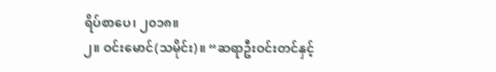ရိပ်စာပေ၊ ၂၀၁၈။
၂။ ဝင်းမောင်(သမိုင်း)။ “ဆရာဦးဝင်းတင်နှင့်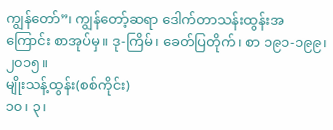ကျွန်တော်”၊ ကျွန်တော့်ဆရာ ဒေါက်တာသန်းထွန်းအကြောင်း စာအုပ်မှ။ ဒု-ကြိမ်၊ ခေတ်ပြတိုက်၊ စာ ၁၉၁-၁၉၉၊ ၂၀၁၅။
မျိုးသန့်ထွန်း(စစ်ကိုင်း)
၁၀၊ ၃၊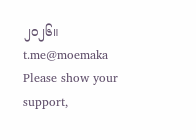၂၀၂၆။
t.me@moemaka
Please show your support,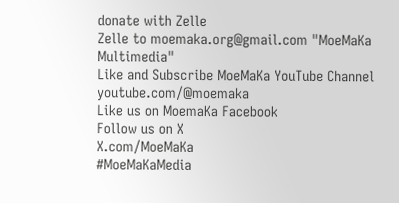donate with Zelle
Zelle to moemaka.org@gmail.com "MoeMaKa Multimedia"
Like and Subscribe MoeMaKa YouTube Channel
youtube.com/@moemaka
Like us on MoemaKa Facebook
Follow us on X
X.com/MoeMaKa
#MoeMaKaMedia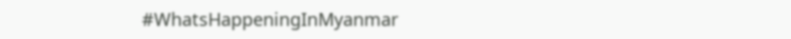#WhatsHappeningInMyanmar